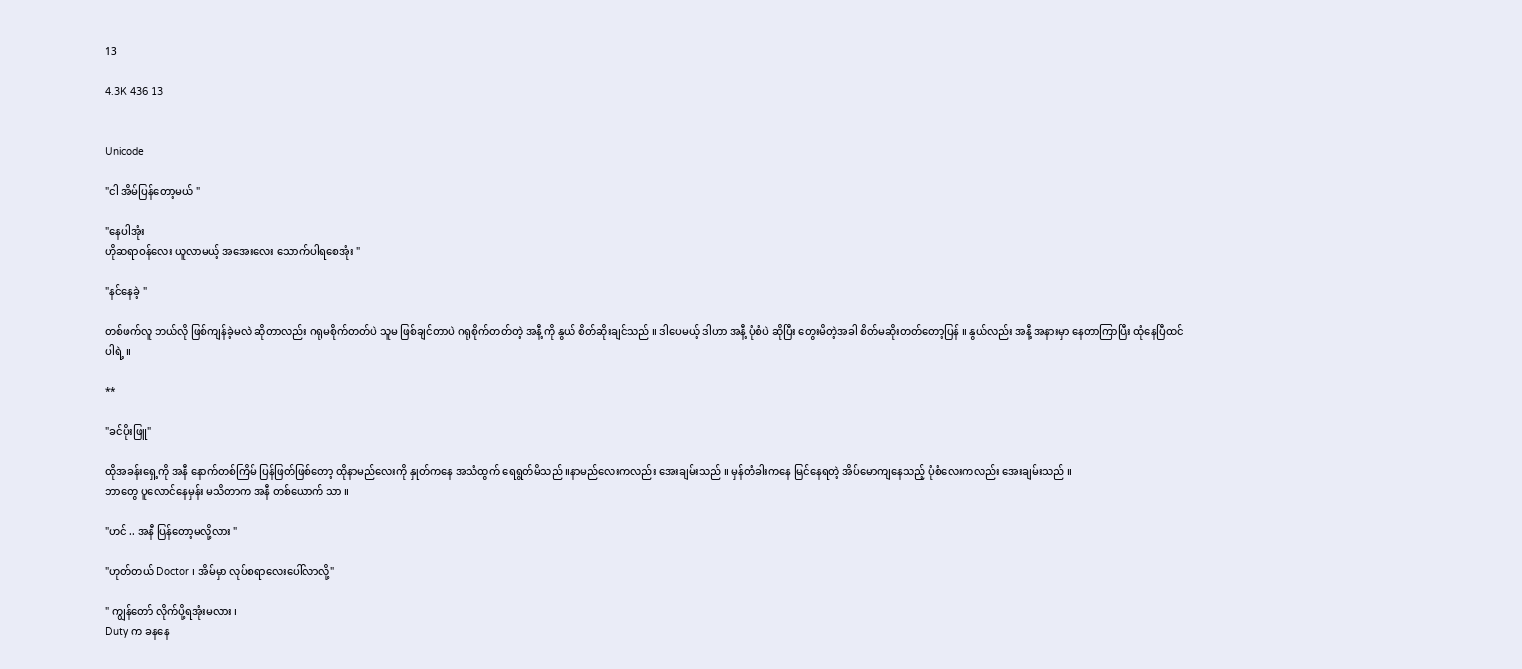13

4.3K 436 13


Unicode

"ငါ အိမ်ပြန်တော့မယ် "

"နေပါအုံး
ဟိုဆရာဝန်လေး ယူလာမယ့် အအေးလေး သောက်ပါရစေအုံး "

"နင်နေခဲ့ "

တစ်ဖက်လူ ဘယ်လို ဖြစ်ကျန်ခဲ့မလဲ ဆိုတာလည်း ဂရုမစိုက်တတ်ပဲ သူမ ဖြစ်ချင်တာပဲ ဂရုစိုက်တတ်တဲ့ အနီ့ ကို နွယ် စိတ်ဆိုးချင်သည် ။ ဒါပေမယ့် ဒါဟာ အနီ့ ပုံစံပဲ ဆိုပြီး တွေးမိတဲ့အခါ စိတ်မဆိုးတတ်တော့ပြန် ။ နွယ်လည်း အနီ့ အနားမှာ နေတာကြာပြီး ထုံနေပြီထင်ပါရဲ့ ။

**

"ခင်ပိုးဖြူ"

ထိုအခန်းရှေ့ကို အနီ နောက်တစ်ကြိမ် ပြန်ဖြတ်ဖြစ်တော့ ထိုနာမည်လေးကို နှုတ်ကနေ အသံထွက် ရေရွတ်မိသည် ။နာမည်လေးကလည်း အေးချမ်းသည် ။ မှန်တံခါးကနေ မြင်နေရတဲ့ အိပ်မောကျနေသည့် ပုံစံလေးကလည်း အေးချမ်းသည် ။
ဘာတွေ ပူလောင်နေမှန်း မသိတာက အနီ တစ်ယောက် သာ ။

"ဟင် .. အနီ ပြန်တော့မလို့လား "

"ဟုတ်တယ် Doctor ၊ အိမ်မှာ လုပ်စရာလေးပေါ်လာလို့"

" ကျွန်တော် လိုက်ပို့ရအုံးမလား ၊
Duty က ခနနေ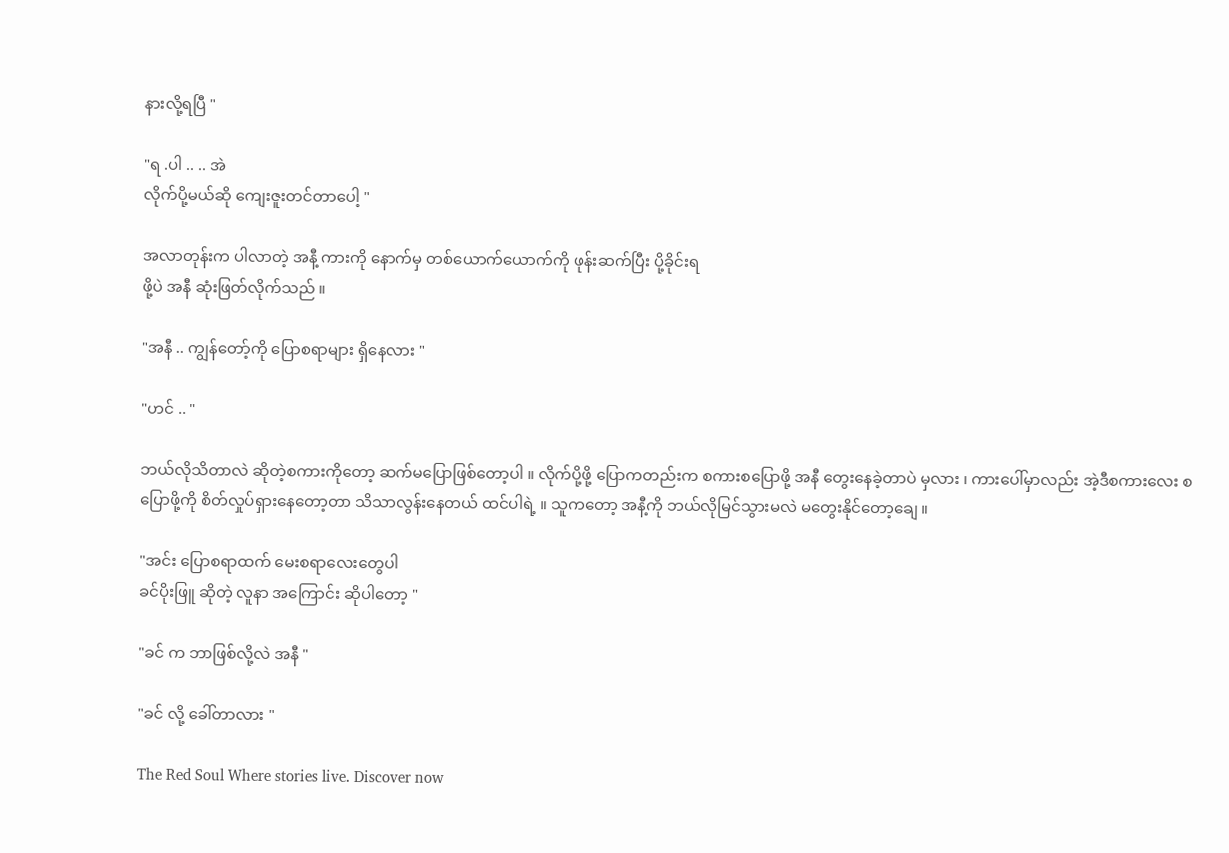နားလို့ရပြီ "

"ရ .ပါ .. .. အဲ
လိုက်ပို့မယ်ဆို ကျေးဇူးတင်တာပေါ့ "

အလာတုန်းက ပါလာတဲ့ အနီ့ ကားကို နောက်မှ တစ်ယောက်ယောက်ကို ဖုန်းဆက်ပြီး ပို့ခိုင်းရ
ဖို့ပဲ အနီ ဆုံးဖြတ်လိုက်သည် ။

"အနီ .. ကျွန်တော့်ကို ပြောစရာများ ရှိနေလား "

"ဟင် .. "

ဘယ်လိုသိတာလဲ ဆိုတဲ့စကားကိုတော့ ဆက်မပြောဖြစ်တော့ပါ ။ လိုက်ပို့ဖို့ ပြောကတည်းက စကားစပြောဖို့ အနီ တွေးနေခဲ့တာပဲ မှလား ၊ ကားပေါ်မှာလည်း အဲ့ဒီစကားလေး စပြောဖို့ကို စိတ်လှုပ်ရှားနေတော့တာ သိသာလွန်းနေတယ် ထင်ပါရဲ့ ။ သူကတော့ အနီ့ကို ဘယ်လိုမြင်သွားမလဲ မတွေးနိုင်တော့ချေ ။

"အင်း ပြောစရာထက် မေးစရာလေးတွေပါ
ခင်ပိုးဖြူ ဆိုတဲ့ လူနာ အကြောင်း ဆိုပါတော့ "

"ခင် က ဘာဖြစ်လို့လဲ အနီ "

"ခင် လို့ ခေါ်တာလား "

The Red Soul Where stories live. Discover now